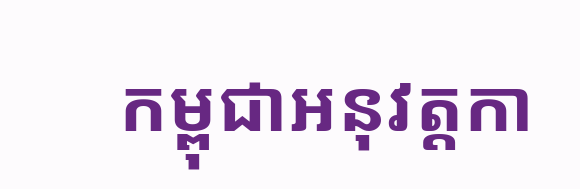កម្ពុជាអនុវត្តកា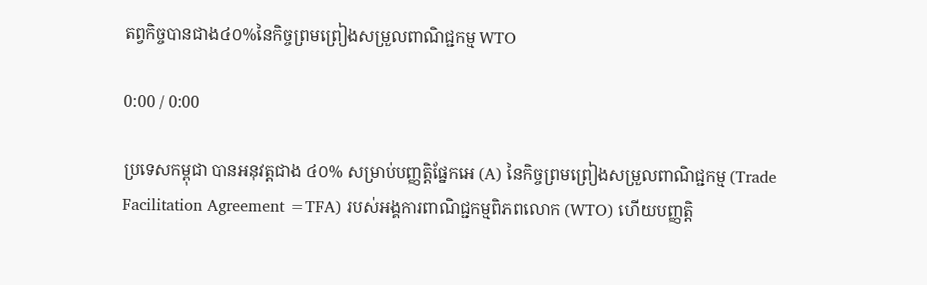តព្វកិច្ចបានជាង៤០%នៃកិច្ចព្រមព្រៀងសម្រួលពាណិជ្ជកម្ម WTO

0:00 / 0:00

ប្រទេសកម្ពុជា បានអនុវត្តជាង ៤០% សម្រាប់បញ្ញត្តិផ្នែកអេ (A) នៃកិច្ចព្រមព្រៀងសម្រួលពាណិជ្ជកម្ម (Trade Facilitation Agreement =TFA) របស់អង្គការពាណិជ្ជកម្មពិភពលោក (WTO) ហើយបញ្ញត្តិ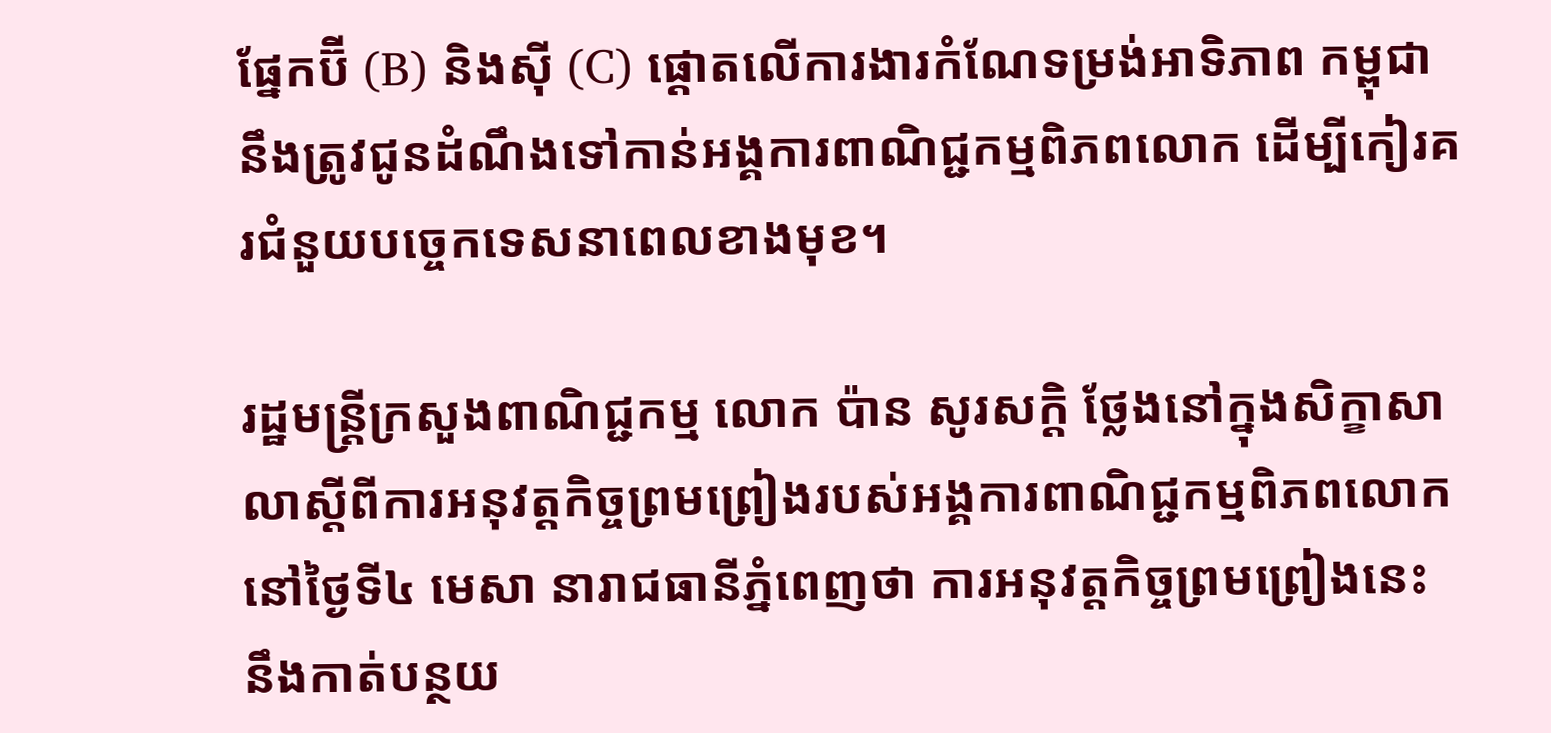ផ្នែកប៊ី (B) និងស៊ី (C) ផ្ដោតលើការងារកំណែទម្រង់អាទិភាព កម្ពុជា នឹងត្រូវជូនដំណឹងទៅកាន់អង្គការពាណិជ្ជកម្មពិភពលោក ដើម្បីកៀរគរជំនួយបច្ចេកទេសនាពេលខាងមុខ។

រដ្ឋមន្ត្រីក្រសួងពាណិជ្ជកម្ម លោក ប៉ាន សូរសក្តិ ថ្លែងនៅក្នុងសិក្ខាសាលាស្ដីពីការអនុវត្តកិច្ចព្រមព្រៀងរបស់អង្គការពាណិជ្ជកម្មពិភពលោក នៅថ្ងៃទី៤ មេសា នារាជធានីភ្នំពេញថា ការអនុវត្តកិច្ចព្រមព្រៀងនេះ នឹងកាត់បន្ថយ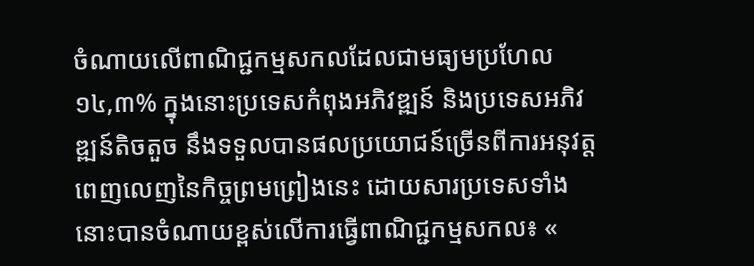ចំណាយលើពាណិជ្ជកម្មសកលដែលជាមធ្យមប្រហែល ១៤,៣% ក្នុងនោះប្រទេសកំពុងអភិវឌ្ឍន៍ និងប្រទេសអភិវឌ្ឍន៍តិចតួច នឹងទទួលបានផលប្រយោជន៍ច្រើនពីការអនុវត្តពេញលេញនៃកិច្ចព្រមព្រៀងនេះ ដោយសារប្រទេសទាំងនោះបានចំណាយខ្ពស់លើការធ្វើពាណិជ្ជកម្មសកល៖ «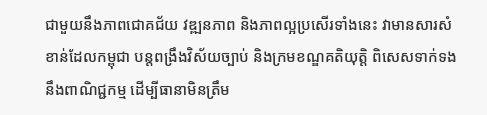ជាមួយនឹងភាពជោគជ័យ វឌ្ឍនភាព និងភាពល្អប្រសើរទាំងនេះ វាមានសារសំខាន់ដែលកម្ពុជា បន្តពង្រឹងវិស័យច្បាប់ និងក្រមខណ្ឌគតិយុត្តិ ពិសេសទាក់ទងនឹងពាណិជ្ជកម្ម ដើម្បីធានាមិនត្រឹម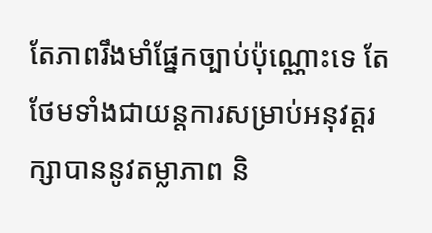តែភាពរឹងមាំផ្នែកច្បាប់ប៉ុណ្ណោះទេ តែថែមទាំងជាយន្តការសម្រាប់អនុវត្តរក្សាបាននូវតម្លាភាព និ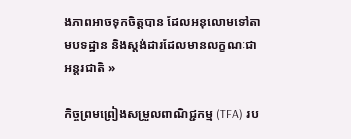ងភាពអាចទុកចិត្តបាន ដែលអនុលោមទៅតាមបទដ្ឋាន និងស្តង់ដារដែលមានលក្ខណៈជាអន្តរជាតិ »

កិច្ចព្រមព្រៀងសម្រួលពាណិជ្ជកម្ម (TFA) រប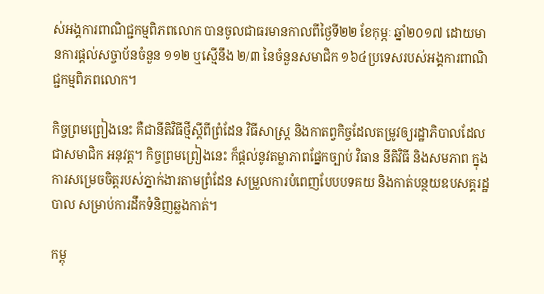ស់អង្គការពាណិជ្ជកម្មពិភពលោក បានចូលជាធរមានកាលពីថ្ងៃទី២២ ខែកុម្ភៈ ឆ្នាំ២០១៧ ដោយមានការផ្តល់សច្ចាប័នចំនួន ១១២ ឬស្មើនឹង ២/៣ នៃចំនួនសមាជិក ១៦៤ប្រទេសរបស់អង្គការពាណិជ្ជកម្មពិភពលោក។

កិច្ចព្រមព្រៀងនេះ គឺជានីតិវិធីថ្មីស្ដីពីព្រំដែន វិធីសាស្ត្រ និងកាតព្វកិច្ចដែលតម្រូវឲ្យរដ្ឋាភិបាលដែលជាសមាជិក អនុវត្ត។ កិច្ចព្រមព្រៀងនេះ ក៏ផ្តល់នូវតម្លាភាពផ្នែកច្បាប់ វិធាន នីតិវិធី និងសមភាព ក្នុងការសម្រេចចិត្តរបស់ភ្នាក់ងារតាមព្រំដែន សម្រួលការបំពេញបែបបទគយ និងកាត់បន្ថយឧបសគ្គរដ្ឋបាល សម្រាប់ការដឹកទំនិញឆ្លងកាត់។

កម្ពុ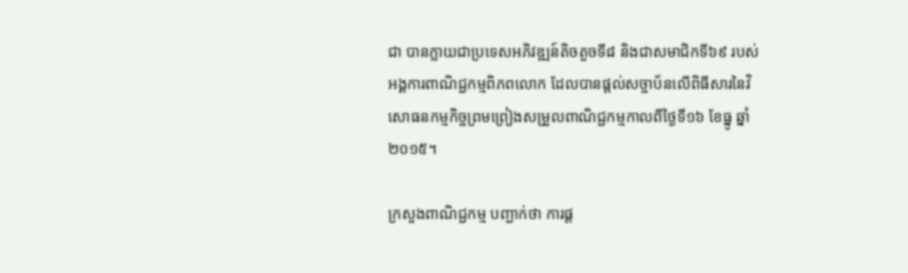ជា បានក្លាយជាប្រទេសអភិវឌ្ឍន៍តិចតួចទី៨ និងជាសមាជិកទី៦៩ របស់អង្គការពាណិជ្ជកម្មពិភពលោក ដែលបានផ្តល់សច្ចាប័នលើពិធីសារនៃវិសោធនកម្មកិច្ចព្រមព្រៀងសម្រួលពាណិជ្ជកម្មកាលពីថ្ងៃទី១៦ ខែធ្នូ ឆ្នាំ២០១៥។

ក្រសួងពាណិជ្ជកម្ម បញ្ជាក់ថា ការផ្ត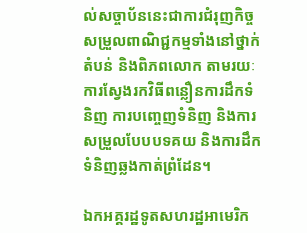ល់សច្ចាប័ននេះជាការជំរុញកិច្ចសម្រួលពាណិជ្ជកម្មទាំងនៅថ្នាក់តំបន់ និងពិភពលោក តាមរយៈការស្វែងរកវិធីពន្លឿនការដឹកទំនិញ ការបញ្ចេញទំនិញ និងការសម្រួលបែបបទគយ និងការដឹកទំនិញឆ្លងកាត់ព្រំដែន។

ឯកអគ្គរដ្ឋទូតសហរដ្ឋអាមេរិក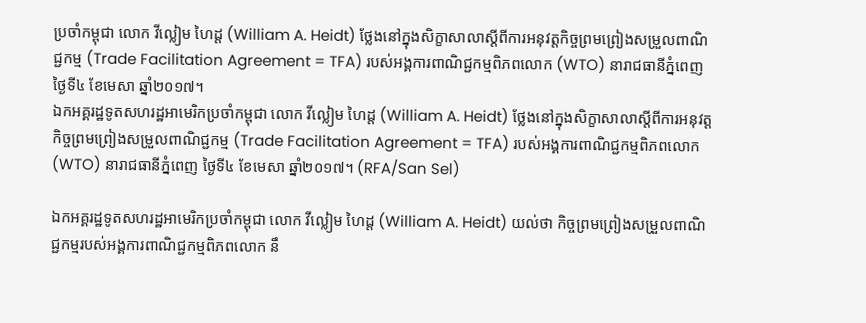ប្រចាំកម្ពុជា លោក វីល្លៀម ហៃដ្ត (William A. Heidt) ថ្លែងនៅក្នុងសិក្ខាសាលាស្ដីពីការអនុវត្តកិច្ចព្រមព្រៀងសម្រួលពាណិជ្ជកម្ម (Trade Facilitation Agreement = TFA) របស់អង្គការពាណិជ្ជកម្មពិភពលោក (WTO) នារាជធានីភ្នំពេញ ថ្ងៃទី៤ ខែមេសា ឆ្នាំ២០១៧។
ឯកអគ្គរដ្ឋទូតសហរដ្ឋអាមេរិកប្រចាំកម្ពុជា លោក វីល្លៀម ហៃដ្ត (William A. Heidt) ថ្លែងនៅក្នុងសិក្ខាសាលាស្ដីពីការអនុវត្តកិច្ចព្រមព្រៀងសម្រួលពាណិជ្ជកម្ម (Trade Facilitation Agreement = TFA) របស់អង្គការពាណិជ្ជកម្មពិភពលោក (WTO) នារាជធានីភ្នំពេញ ថ្ងៃទី៤ ខែមេសា ឆ្នាំ២០១៧។ (RFA/San Sel)

ឯកអគ្គរដ្ឋទូតសហរដ្ឋអាមេរិកប្រចាំកម្ពុជា លោក វីល្លៀម ហៃដ្ត (William A. Heidt) យល់ថា កិច្ចព្រមព្រៀងសម្រួលពាណិជ្ជកម្មរបស់អង្គការពាណិជ្ជកម្មពិភពលោក នឹ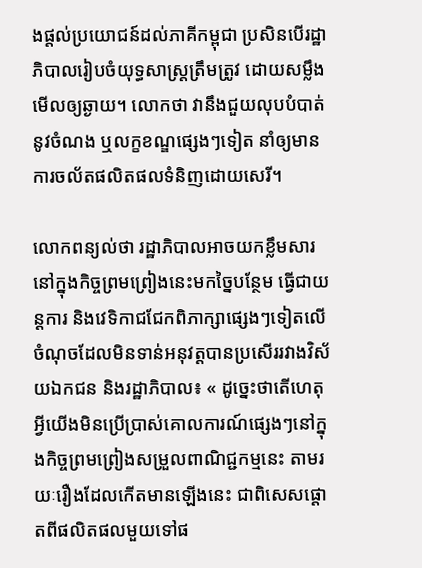ងផ្តល់ប្រយោជន៍ដល់ភាគីកម្ពុជា ប្រសិនបើរដ្ឋាភិបាលរៀបចំយុទ្ធសាស្ត្រត្រឹមត្រូវ ដោយសម្លឹងមើលឲ្យឆ្ងាយ។ លោកថា វានឹងជួយលុបបំបាត់នូវចំណង ឬលក្ខខណ្ឌផ្សេងៗទៀត នាំឲ្យមានការចល័តផលិតផលទំនិញដោយសេរី។

លោកពន្យល់ថា រដ្ឋាភិបាលអាចយកខ្លឹមសារនៅក្នុងកិច្ចព្រមព្រៀងនេះមកច្នៃបន្ថែម ធ្វើជាយន្តការ និងវេទិកាជជែកពិភាក្សាផ្សេងៗទៀតលើចំណុចដែលមិនទាន់អនុវត្តបានប្រសើររវាងវិស័យឯកជន និងរដ្ឋាភិបាល៖ « ដូច្នេះថាតើហេតុអ្វីយើងមិនប្រើប្រាស់គោលការណ៍ផ្សេងៗនៅក្នុងកិច្ចព្រមព្រៀងសម្រួលពាណិជ្ជកម្មនេះ តាមរយៈរឿងដែលកើតមានឡើងនេះ ជាពិសេសផ្ដោតពីផលិតផលមួយទៅផ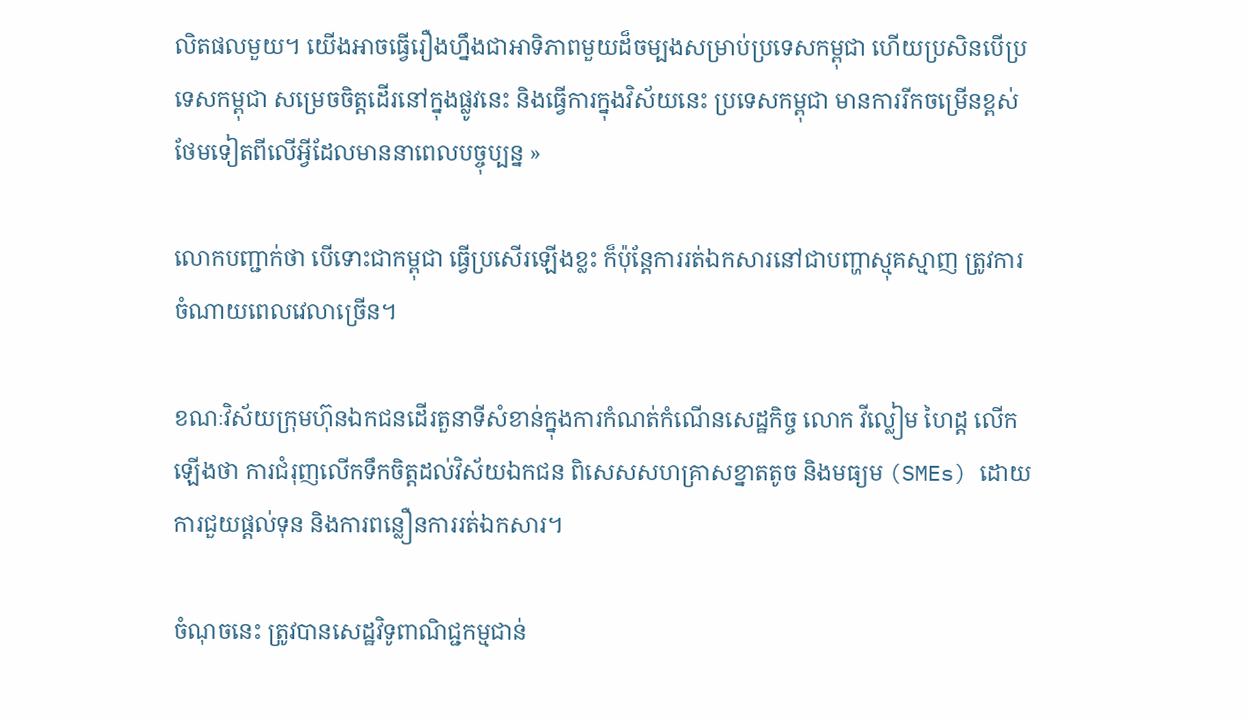លិតផលមួយ។ យើងអាចធ្វើរឿងហ្នឹងជាអាទិភាពមួយដ៏ចម្បងសម្រាប់ប្រទេសកម្ពុជា ហើយប្រសិនបើប្រទេសកម្ពុជា សម្រេចចិត្តដើរនៅក្នុងផ្លូវនេះ និងធ្វើការក្នុងវិស័យនេះ ប្រទេសកម្ពុជា មានការរីកចម្រើនខ្ពស់ថែមទៀតពីលើអ្វីដែលមាននាពេលបច្ចុប្បន្ន »

លោកបញ្ជាក់ថា បើទោះជាកម្ពុជា ធ្វើប្រសើរឡើងខ្លះ ក៏ប៉ុន្តែការរត់ឯកសារនៅជាបញ្ហាស្មុគស្មាញ ត្រូវការចំណាយពេលវេលាច្រើន។

ខណៈវិស័យក្រុមហ៊ុនឯកជនដើរតួនាទីសំខាន់ក្នុងការកំណត់កំណើនសេដ្ឋកិច្ច លោក វីល្លៀម ហៃដ្ត លើកឡើងថា ការជំរុញលើកទឹកចិត្តដល់វិស័យឯកជន ពិសេសសហគ្រាសខ្នាតតូច និងមធ្យម (SMEs) ដោយការជួយផ្តល់ទុន និងការពន្លឿនការរត់ឯកសារ។

ចំណុចនេះ ត្រូវបានសេដ្ឋវិទូពាណិជ្ជកម្មជាន់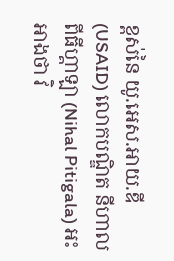ខ្ពស់នៃ យូ.អេស.អាយ.ឌី (USAID) លោកបណ្ឌិត នីហាល ពីធីហ្គាឡា (Nihal Pitigala) អះអាងថា វិ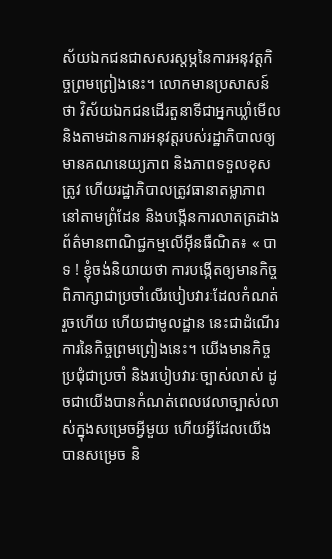ស័យឯកជនជាសសរស្ដម្ភនៃការអនុវត្តកិច្ចព្រមព្រៀងនេះ។ លោកមានប្រសាសន៍ថា វិស័យឯកជនដើរតួនាទីជាអ្នកឃ្លាំមើល និងតាមដានការអនុវត្តរបស់រដ្ឋាភិបាលឲ្យមានគណនេយ្យភាព និងភាពទទួលខុសត្រូវ ហើយរដ្ឋាភិបាលត្រូវធានាតម្លាភាពនៅតាមព្រំដែន និងបង្កើនការលាតត្រដាងព័ត៌មានពាណិជ្ជកម្មលើអ៊ីនធឺណិត៖ « បាទ ! ខ្ញុំចង់និយាយថា ការបង្កើតឲ្យមានកិច្ចពិភាក្សាជាប្រចាំលើរបៀបវារៈដែលកំណត់រួចហើយ ហើយជាមូលដ្ឋាន នេះជាដំណើរការនៃកិច្ចព្រមព្រៀងនេះ។ យើងមានកិច្ចប្រជុំជាប្រចាំ និងរបៀបវារៈច្បាស់លាស់ ដូចជាយើងបានកំណត់ពេលវេលាច្បាស់លាស់ក្នុងសម្រេចអ្វីមួយ ហើយអ្វីដែលយើងបានសម្រេច និ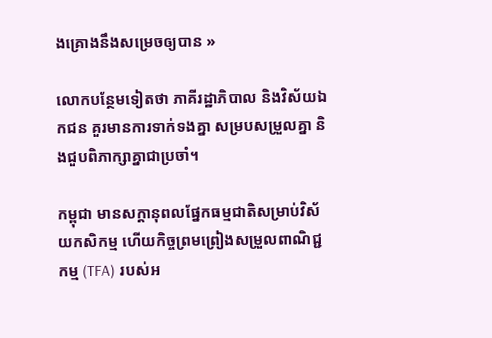ងគ្រោងនឹងសម្រេចឲ្យបាន »

លោកបន្ថែមទៀតថា ភាគីរដ្ឋាភិបាល និងវិស័យឯកជន គួរមានការទាក់ទងគ្នា សម្របសម្រួលគ្នា និងជួបពិភាក្សាគ្នាជាប្រចាំ។

កម្ពុជា មានសក្ដានុពលផ្នែកធម្មជាតិសម្រាប់វិស័យកសិកម្ម ហើយកិច្ចព្រមព្រៀងសម្រួលពាណិជ្ជកម្ម (TFA) របស់អ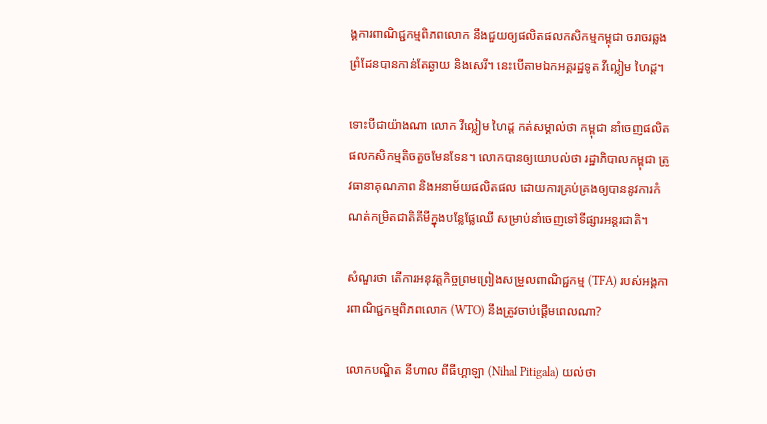ង្គការពាណិជ្ជកម្មពិភពលោក នឹងជួយឲ្យផលិតផលកសិកម្មកម្ពុជា ចរាចរឆ្លងព្រំដែនបានកាន់តែឆ្ងាយ និងសេរី។ នេះបើតាមឯកអគ្គរដ្ឋទូត វីល្លៀម ហៃដ្ត។

ទោះបីជាយ៉ាងណា លោក វីល្លៀម ហៃដ្ត កត់សម្គាល់ថា កម្ពុជា នាំចេញផលិតផលកសិកម្មតិចតួចមែនទែន។ លោកបានឲ្យយោបល់ថា រដ្ឋាភិបាលកម្ពុជា ត្រូវធានាគុណភាព និងអនាម័យផលិតផល ដោយការគ្រប់គ្រងឲ្យបាននូវការកំណត់កម្រិតជាតិគីមីក្នុងបន្លែផ្លែឈើ សម្រាប់នាំចេញទៅទីផ្សារអន្តរជាតិ។

សំណួរថា តើការអនុវត្តកិច្ចព្រមព្រៀងសម្រួលពាណិជ្ជកម្ម (TFA) របស់អង្គការពាណិជ្ជកម្មពិភពលោក (WTO) នឹងត្រូវចាប់ផ្ដើមពេលណា?

លោកបណ្ឌិត នីហាល ពីធីហ្គាឡា (Nihal Pitigala) យល់ថា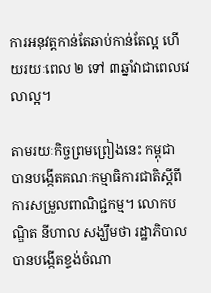ការអនុវត្តកាន់តែឆាប់កាន់តែល្អ ហើយរយៈពេល ២ ទៅ ៣ឆ្នាំវាជាពេលវេលាល្អ។

តាមរយៈកិច្ចព្រមព្រៀងនេះ កម្ពុជា បានបង្កើតគណៈកម្មាធិការជាតិស្ដីពីការសម្រួលពាណិជ្ជកម្ម។ លោកបណ្ឌិត នីហាល សង្ឃឹមថា រដ្ឋាភិបាលបានបង្កើតខ្ទង់ចំណា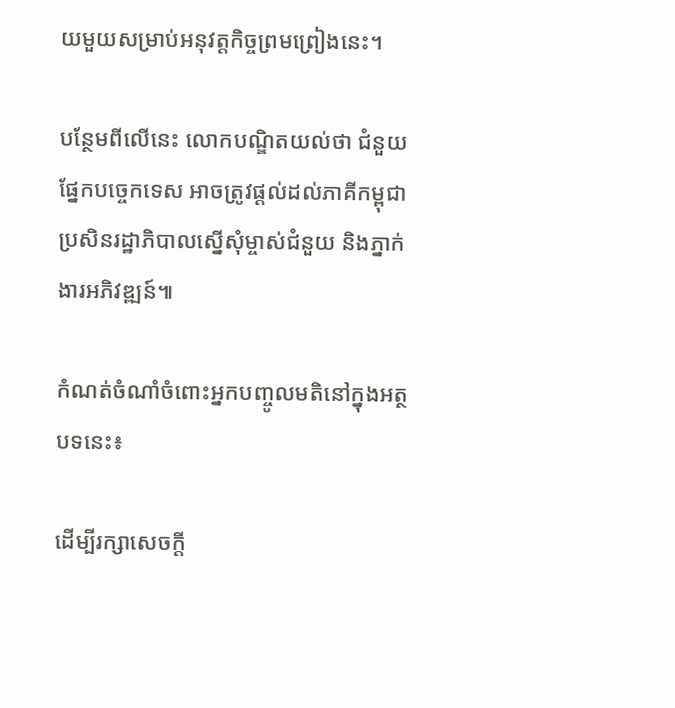យមួយសម្រាប់អនុវត្តកិច្ចព្រមព្រៀងនេះ។

បន្ថែមពីលើនេះ លោកបណ្ឌិតយល់ថា ជំនួយផ្នែកបច្ចេកទេស អាចត្រូវផ្តល់ដល់ភាគីកម្ពុជា ប្រសិនរដ្ឋាភិបាលស្នើសុំម្ចាស់ជំនួយ និងភ្នាក់ងារអភិវឌ្ឍន៍៕

កំណត់ចំណាំចំពោះអ្នកបញ្ចូលមតិនៅក្នុងអត្ថបទនេះ៖

ដើម្បីរក្សាសេចក្ដី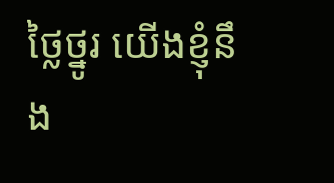ថ្លៃថ្នូរ យើងខ្ញុំនឹង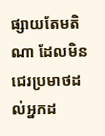ផ្សាយតែមតិណា ដែលមិនជេរប្រមាថដល់អ្នកដ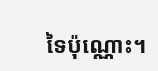ទៃប៉ុណ្ណោះ។